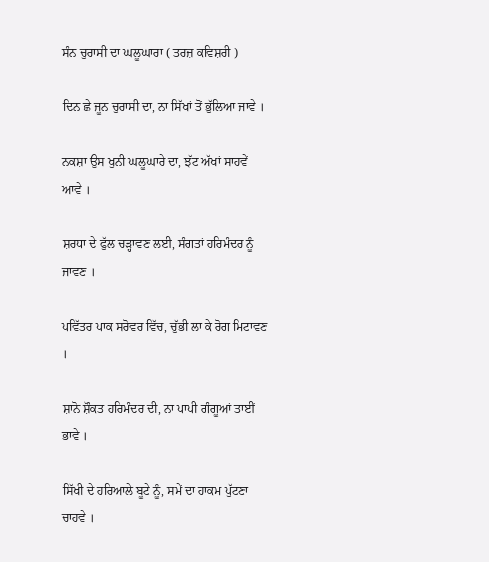ਸੰਨ ਚੁਰਾਸੀ ਦਾ ਘਲੂਘਾਰਾ ( ਤਰਜ਼ ਕਵਿਸ਼ਰੀ )

ਦਿਨ ਛੇ ਜੂਨ ਚੁਰਾਸੀ ਦਾ, ਨਾ ਸਿੱਖਾਂ ਤੋਂ ਭੁੱਲਿਆ ਜਾਵੇ ।

ਨਕਸ਼ਾ ਉਸ ਖੁਨੀ ਘਲੂਘਾਰੇ ਦਾ, ਝੱਟ ਅੱਖਾਂ ਸਾਹਵੇਂ ਆਵੇ ।

ਸ਼ਰਧਾ ਦੇ ਫੁੱਲ ਚੜ੍ਹਾਵਣ ਲਈ, ਸੰਗਤਾਂ ਹਰਿਮੰਦਰ ਨੂੰ ਜਾਵਣ ।

ਪਵਿੱਤਰ ਪਾਕ ਸਰੋਵਰ ਵਿੱਚ, ਚੁੱਭੀ ਲਾ ਕੇ ਰੋਗ ਮਿਟਾਵਣ ।

ਸ਼ਾਨੋ ਸ਼ੌਕਤ ਹਰਿਮੰਦਰ ਦੀ, ਨਾ ਪਾਪੀ ਗੰਗੂਆਂ ਤਾਈਂ ਭਾਵੇ ।

ਸਿੱਖੀ ਦੇ ਹਰਿਆਲੇ ਬੂਟੇ ਨੂੰ, ਸਮੇਂ ਦਾ ਹਾਕਮ ਪੁੱਟਣਾ ਚਾਹਵੇ ।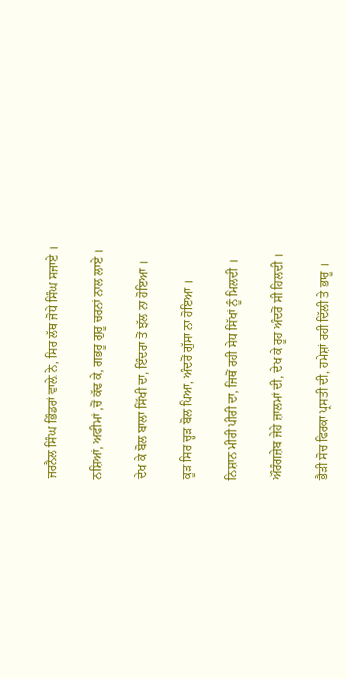ਜਰਨੈਲ ਸਿੰਘ ਭਿੰਡਰਾਂ ਵਾਲ਼ੇ ਨੇ, ਸਿਰ ਲੱਥ ਜੋਧੇ ਸਿੰਘ ਸਜਾਏ ।

ਨਸ਼ਿਆਂ, ਅਫੀਮਾਂ ,ਚੋਂ ਕੱਢ ਕੇ, ਗਭਰੂ ਗੁਰੂ ਚਰਨਾਂ ਨਾਲ ਲਾਏ ।

ਦੇਖ ਕੇ ਬੋਲ ਬਾਲਾ ਸਿੱਖੀ ਦਾ, ਇੰਦਰਾ ਤੋਂ ਝੱਲ ਨਾ ਹੋਇਆ ।

ਕੂੜ ਸਿਰ ਚ੍ਹੜ ਬੋਲ ਪਿਆ, ਅੰਦਰੋਂ ਗੁੱਸਾ ਨਾ ਹੋਇਆ ।

ਨਿਸ਼ਾਨ ਮੀਰੀ ਪੀਰੀ ਦਾ, ਜਿਥੋਂ ਰਹੀ ਸੇਧ ਸਿੱਖਾਂ ਨੂੰ ਮਿਲਦੀ ।

ਔਰੰਗਜ਼ੇਬ ਜੇਹੇ ਜ਼ਾਲਮਾਂ ਦੀ, ਦੇਖ ਕੇ ਰੂਹ ਅੰਦਰੋਂ ਸੀ ਹਿਲਦੀ ।

ਭੈੜੀ ਸੋਚ ਫਿਰਕਾ ਪ੍ਰਸਤੀ ਦੀ, ਹਮੇਸ਼ਾਂ ਰਹੀ ਦਿੱਲੀ ਤੇ ਭਾਰੂ ।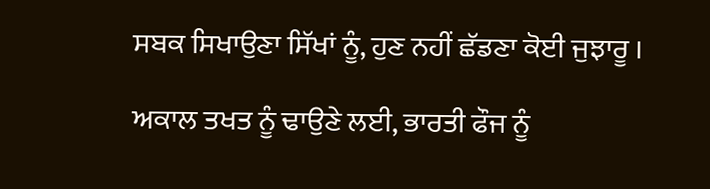ਸਬਕ ਸਿਖਾਉਣਾ ਸਿੱਖਾਂ ਨੂੰ, ਹੁਣ ਨਹੀਂ ਛੱਡਣਾ ਕੋਈ ਜੁਝਾਰੂ ।

ਅਕਾਲ ਤਖਤ ਨੂੰ ਢਾਉਣੇ ਲਈ, ਭਾਰਤੀ ਫੌਜ ਨੂੰ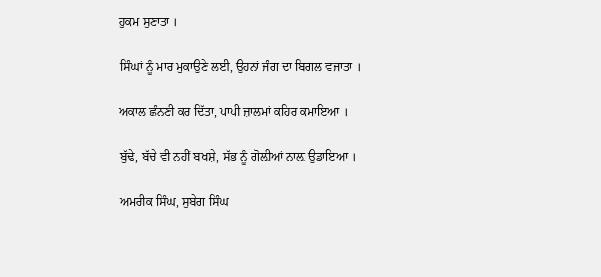ਹੁਕਮ ਸੁਣਾਤਾ ।

ਸਿੰਘਾਂ ਨੂੰ ਮਾਰ ਮੁਕਾਉਣੇ ਲਈ, ਉਹਨਾਂ ਜੰਗ ਦਾ ਬਿਗਲ ਵਜਾਤਾ ।

ਅਕਾਲ ਛੰਨਣੀ ਕਰ ਦਿੱਤਾ, ਪਾਪੀ ਜ਼ਾਲਮਾਂ ਕਹਿਰ ਕਮਾਇਆ ।

ਬੁੱਢੇ, ਬੱਚੇ ਵੀ ਨਹੀਂ ਬਖਸ਼ੇ, ਸੱਭ ਨੂੰ ਗੋਲ਼ੀਆਂ ਨਾਲ਼ ਉਡਾਇਆ ।

ਅਮਰੀਕ ਸਿੰਘ, ਸੁਬੇਗ ਸਿੰਘ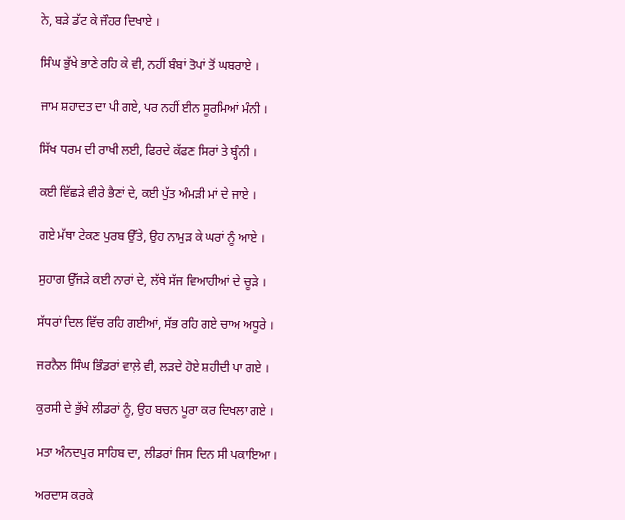ਨੇ, ਬੜੇ ਡੱਟ ਕੇ ਜੌਹਰ ਦਿਖਾਏ ।

ਸਿੰਘ ਭੁੱਖੇ ਭਾਣੇ ਰਹਿ ਕੇ ਵੀ, ਨਹੀਂ ਬੰਬਾਂ ਤੋਪਾਂ ਤੋਂ ਘਬਰਾਏ ।

ਜਾਮ ਸ਼ਹਾਦਤ ਦਾ ਪੀ ਗਏ, ਪਰ ਨਹੀਂ ਈਨ ਸੂਰਮਿਆਂ ਮੰਨੀ ।

ਸਿੱਖ ਧਰਮ ਦੀ ਰਾਖੀ ਲਈ, ਫਿਰਦੇ ਕੱਫਣ ਸਿਰਾਂ ਤੇ ਬ੍ਹੰਨੀ ।

ਕਈ ਵਿੱਛੜੇ ਵੀਰੇ ਭੈਣਾਂ ਦੇ, ਕਈ ਪੁੱਤ ਅੰਮੜੀ ਮਾਂ ਦੇ ਜਾਏ ।

ਗਏ ਮੱਥਾ ਟੇਕਣ ਪੁਰਬ ਉੱਤੇ, ਉਹ ਨਾਮੁੜ ਕੇ ਘਰਾਂ ਨੂੰ ਆਏ ।

ਸੁਹਾਗ ਉੱਜੜੇ ਕਈ ਨਾਰਾਂ ਦੇ, ਲੱਥੇ ਸੱਜ ਵਿਆਹੀਆਂ ਦੇ ਚੂੜੇ ।

ਸੱਧਰਾਂ ਦਿਲ ਵਿੱਚ ਰਹਿ ਗਈਆਂ, ਸੱਭ ਰਹਿ ਗਏ ਚਾਅ ਅਧੂਰੇ ।

ਜਰਨੈਲ ਸਿੰਘ ਭਿੰਡਰਾਂ ਵਾਲ਼ੇ ਵੀ, ਲੜਦੇ ਹੋਏ ਸ਼ਹੀਦੀ ਪਾ ਗਏ ।

ਕੁਰਸੀ ਦੇ ਭੁੱਖੇ ਲੀਡਰਾਂ ਨੂੰ, ਉਹ ਬਚਨ ਪੂਰਾ ਕਰ ਦਿਖਲਾ ਗਏ ।

ਮਤਾ ਅੰਨਦਪੁਰ ਸਾਹਿਬ ਦਾ, ਲੀਡਰਾਂ ਜਿਸ ਦਿਨ ਸੀ ਪਕਾਇਆ ।

ਅਰਦਾਸ ਕਰਕੇ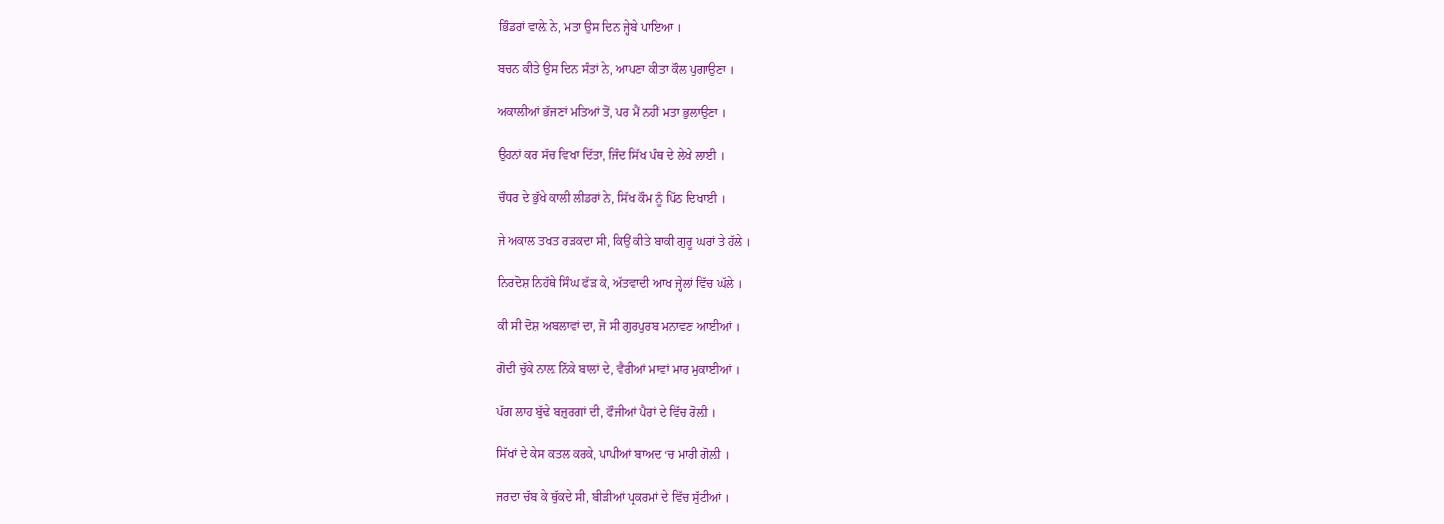ਭਿੰਡਰਾਂ ਵਾਲ਼ੇ ਨੇ, ਮਤਾ ਉਸ ਦਿਨ ਜ੍ਹੇਬੇ ਪਾਇਆ ।

ਬਚਨ ਕੀਤੇ ਉਸ ਦਿਨ ਸੰਤਾਂ ਨੇ, ਆਪਣਾ ਕੀਤਾ ਕੌਲ ਪੁਗਾਉਣਾ ।

ਅਕਾਲੀਆਂ ਭੱਜਣਾਂ ਮਤਿਆਂ ਤੋਂ, ਪਰ ਮੈਂ ਨਹੀਂ ਮਤਾ ਭੁਲਾਉਣਾ ।

ਉਹਨਾਂ ਕਰ ਸੱਚ ਵਿਖਾ ਦਿੱਤਾ, ਜਿੰਦ ਸਿੱਖ ਪੰਥ ਦੇ ਲੇਖੇ ਲਾਈ ।

ਚੌਧਰ ਦੇ ਭੁੱਖੇ ਕਾਲੀ ਲੀਡਰਾਂ ਨੇ, ਸਿੱਖ ਕੌਮ ਨੂੰ ਪਿੱਠ ਦਿਖਾਈ ।

ਜੇ ਅਕਾਲ ਤਖਤ ਰੜਕਦਾ ਸੀ, ਕਿਉਂ ਕੀਤੇ ਬਾਕੀ ਗੁਰੂ ਘਰਾਂ ਤੇ ਹੱਲੇ ।

ਨਿਰਦੋਸ਼ ਨਿਹੱਥੇ ਸਿੰਘ ਫੱੜ ਕੇ, ਅੱਤਵਾਦੀ ਆਖ ਜ੍ਹੇਲਾਂ ਵਿੱਚ ਘੱਲੇ ।

ਕੀ ਸੀ ਦੋਸ਼ ਅਬਲਾਵਾਂ ਦਾ, ਜੋ ਸੀ ਗੁਰਪੁਰਬ ਮਨਾਵਣ ਆਈਆਂ ।

ਗੋਦੀ ਚੁੱਕੇ ਨਾਲ਼ ਨਿੱਕੇ ਬਾਲਾਂ ਦੇ, ਵੈਰੀਆਂ ਮਾਵਾਂ ਮਾਰ ਮੁਕਾਈਆਂ ।

ਪੱਗ ਲਾਹ ਬੁੱਢੇ ਬਜ਼ੁਰਗਾਂ ਦੀ, ਫੌਜੀਆਂ ਪੈਰਾਂ ਦੇ ਵਿੱਚ ਰੋਲ਼ੀ ।

ਸਿੱਖਾਂ ਦੇ ਕੇਸ ਕਤਲ ਕਰਕੇ, ਪਾਪੀਆਂ ਬਾਅਦ ‘ਚ ਮਾਰੀ ਗੋਲ਼ੀ ।

ਜਰਦਾ ਚੱਬ ਕੇ ਥੁੱਕਦੇ ਸੀ, ਬੀੜੀਆਂ ਪ੍ਰਕਰਮਾਂ ਦੇ ਵਿੱਚ ਸੁੱਟੀਆਂ ।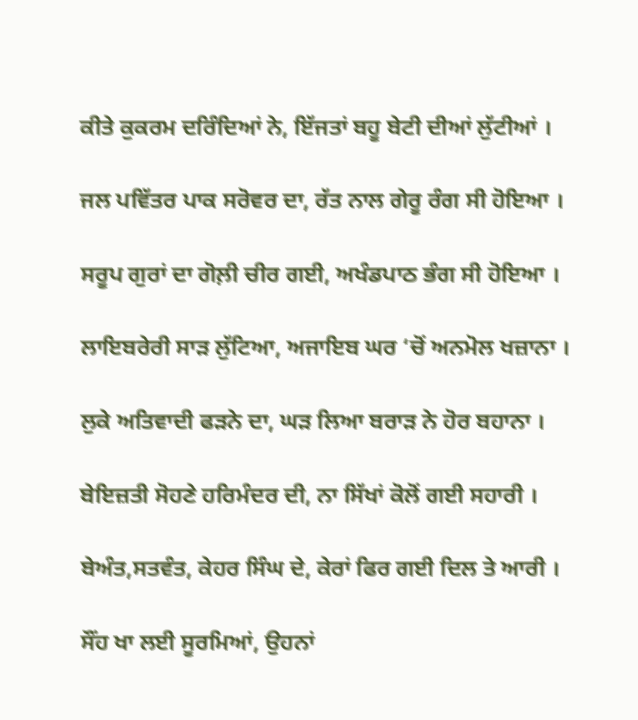ਕੀਤੇ ਕੁਕਰਮ ਦਰਿੰਦਿਆਂ ਨੇ, ਇੱਜਤਾਂ ਬਹੂ ਬੇਟੀ ਦੀਆਂ ਲੁੱਟੀਆਂ ।

ਜਲ ਪਵਿੱਤਰ ਪਾਕ ਸਰੋਵਰ ਦਾ, ਰੱਤ ਨਾਲ ਗੇਰੂ ਰੰਗ ਸੀ ਹੋਇਆ ।

ਸਰੂਪ ਗੁਰਾਂ ਦਾ ਗੋਲ਼ੀ ਚੀਰ ਗਈ, ਅਖੰਡਪਾਠ ਭੰਗ ਸੀ ਹੋਇਆ ।

ਲਾਇਬਰੇਰੀ ਸਾੜ ਲੁੱਟਿਆ, ਅਜਾਇਬ ਘਰ ‘ਚੋਂ ਅਨਮੋਲ ਖਜ਼ਾਨਾ ।

ਲੁਕੇ ਅਤਿਵਾਦੀ ਫੜਨੇ ਦਾ, ਘੜ ਲਿਆ ਬਰਾੜ ਨੇ ਹੋਰ ਬਹਾਨਾ ।

ਬੇਇਜ਼ਤੀ ਸੋਹਣੇ ਹਰਿਮੰਦਰ ਦੀ, ਨਾ ਸਿੱਖਾਂ ਕੋਲੋਂ ਗਈ ਸਹਾਰੀ ।

ਬੇਅੰਤ,ਸਤਵੰਤ, ਕੇਹਰ ਸਿੰਘ ਦੇ, ਕੇਰਾਂ ਫਿਰ ਗਈ ਦਿਲ ਤੇ ਆਰੀ ।

ਸੌਂਹ ਖਾ ਲਈ ਸੂਰਮਿਆਂ, ਉਹਨਾਂ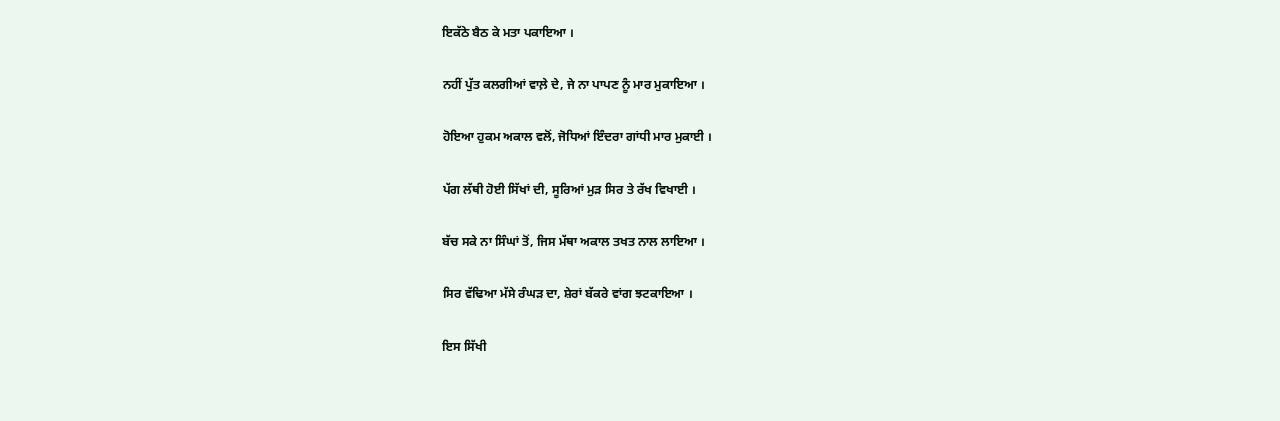ਇਕੱਠੇ ਬੈਠ ਕੇ ਮਤਾ ਪਕਾਇਆ ।

ਨਹੀਂ ਪੁੱਤ ਕਲਗੀਆਂ ਵਾਲ਼ੇ ਦੇ, ਜੇ ਨਾ ਪਾਪਣ ਨੂੰ ਮਾਰ ਮੁਕਾਇਆ ।

ਹੋਇਆ ਹੁਕਮ ਅਕਾਲ ਵਲੋਂ, ਜੋਧਿਆਂ ਇੰਦਰਾ ਗਾਂਧੀ ਮਾਰ ਮੁਕਾਈ ।

ਪੱਗ ਲੱਥੀ ਹੋਈ ਸਿੱਖਾਂ ਦੀ, ਸੂਰਿਆਂ ਮੁੜ ਸਿਰ ਤੇ ਰੱਖ ਵਿਖਾਈ ।

ਬੱਚ ਸਕੇ ਨਾ ਸਿੰਘਾਂ ਤੋਂ, ਜਿਸ ਮੱਥਾ ਅਕਾਲ ਤਖਤ ਨਾਲ ਲਾਇਆ ।

ਸਿਰ ਵੱਢਿਆ ਮੱਸੇ ਰੰਘੜ ਦਾ, ਸ਼ੇਰਾਂ ਬੱਕਰੇ ਵਾਂਗ ਝਟਕਾਇਆ ।

ਇਸ ਸਿੱਖੀ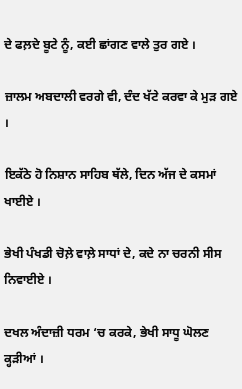ਦੇ ਫਲ਼ਦੇ ਬੂਟੇ ਨੂੰ, ਕਈ ਛਾਂਗਣ ਵਾਲੇ ਤੁਰ ਗਏ ।

ਜ਼ਾਲਮ ਅਬਦਾਲੀ ਵਰਗੇ ਵੀ, ਦੰਦ ਖੱਟੇ ਕਰਵਾ ਕੇ ਮੁੜ ਗਏ ।

ਇਕੱਠੇ ਹੋ ਨਿਸ਼ਾਨ ਸਾਹਿਬ ਥੱਲੇ, ਦਿਨ ਅੱਜ ਦੇ ਕਸਮਾਂ ਖਾਈਏ ।

ਭੇਖੀ ਪੰਖਡੀ ਚੋਲ਼ੇ ਵਾਲ਼ੇ ਸਾਧਾਂ ਦੇ, ਕਦੇ ਨਾ ਚਰਨੀ ਸੀਸ ਨਿਵਾਈਏ ।

ਦਖਲ ਅੰਦਾਜ਼ੀ ਧਰਮ ‘ਚ ਕਰਕੇ, ਭੇਖੀ ਸਾਧੂ ਘੋਲਣ ਕ੍ਹੜੀਆਂ ।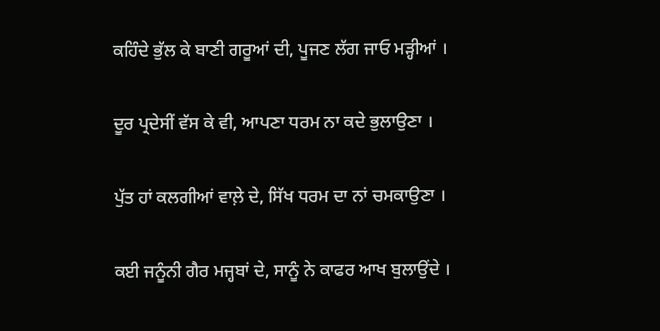ਕਹਿੰਦੇ ਭੁੱਲ ਕੇ ਬਾਣੀ ਗਰੂਆਂ ਦੀ, ਪੂਜਣ ਲੱਗ ਜਾਓ ਮੜ੍ਹੀਆਂ ।

ਦੂਰ ਪ੍ਰਦੇਸੀਂ ਵੱਸ ਕੇ ਵੀ, ਆਪਣਾ ਧਰਮ ਨਾ ਕਦੇ ਭੁਲਾਉਣਾ ।

ਪੁੱਤ ਹਾਂ ਕਲਗੀਆਂ ਵਾਲ਼ੇ ਦੇ, ਸਿੱਖ ਧਰਮ ਦਾ ਨਾਂ ਚਮਕਾਉਣਾ ।

ਕਈ ਜਨੂੰਨੀ ਗੈਰ ਮਜ੍ਹਬਾਂ ਦੇ, ਸਾਨੂੰ ਨੇ ਕਾਫਰ ਆਖ ਬੁਲਾਉਂਦੇ ।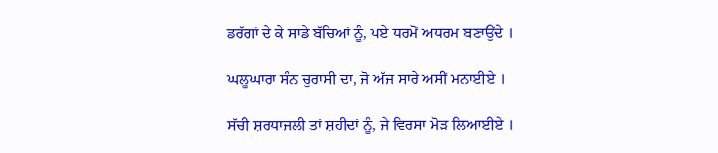ਡਰੱਗਾਂ ਦੇ ਕੇ ਸਾਡੇ ਬੱਚਿਆਂ ਨੂੰ, ਪਏ ਧਰਮੋਂ ਅਧਰਮ ਬਣਾਉਂਦੇ ।

ਘਲੂਘਾਰਾ ਸੰਨ ਚੁਰਾਸੀ ਦਾ, ਜੋ ਅੱਜ ਸਾਰੇ ਅਸੀਂ ਮਨਾਈਏ ।

ਸੱਚੀ ਸ਼ਰਧਾਜਲੀ ਤਾਂ ਸ਼ਹੀਦਾਂ ਨੂੰ, ਜੇ ਵਿਰਸਾ ਮੋੜ ਲਿਆਈਏ ।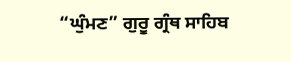“ਘੁੰਮਣ” ਗੁਰੂ ਗ੍ਰੰਥ ਸਾਹਿਬ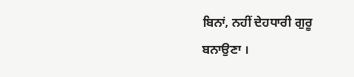ਬਿਨਾਂ, ਨਹੀਂ ਦੇਹਧਾਰੀ ਗੁਰੂ ਬਨਾਉਣਾ ।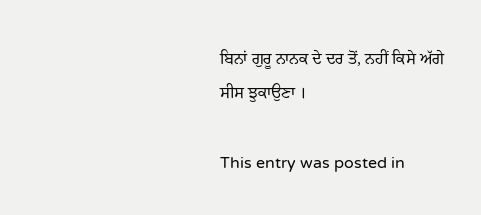ਬਿਨਾਂ ਗੁਰੂ ਨਾਨਕ ਦੇ ਦਰ ਤੋਂ, ਨਹੀਂ ਕਿਸੇ ਅੱਗੇ ਸੀਸ ਝੁਕਾਉਣਾ ।

This entry was posted in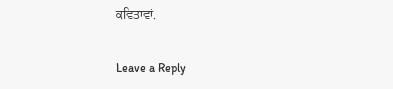ਕਵਿਤਾਵਾਂ.

Leave a Reply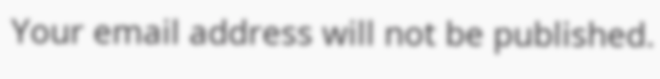Your email address will not be published.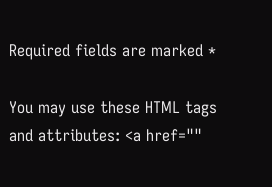Required fields are marked *

You may use these HTML tags and attributes: <a href=""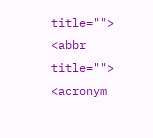title=""> <abbr title=""> <acronym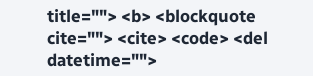title=""> <b> <blockquote cite=""> <cite> <code> <del datetime="">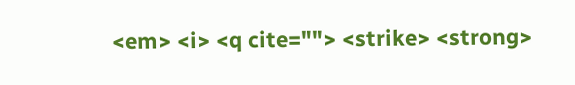<em> <i> <q cite=""> <strike> <strong>